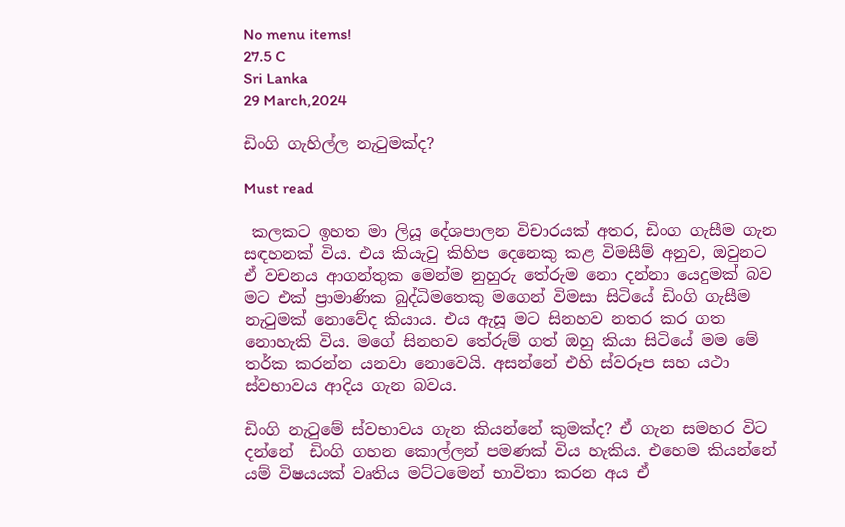No menu items!
27.5 C
Sri Lanka
29 March,2024

ඩිංගි ගැහිල්ල නැටුමක්ද?

Must read

 කලකට ඉහත මා ලියූ දේශපාලන විචාරයක් අතර, ඩිංග ගැසීම ගැන සඳහනක් විය. එය කියැවු කිහිප දෙනෙකු කළ විමසීම් අනුව, ඔවුනට ඒ වචනය ආගන්තුක මෙන්ම නුහුරු තේරුම නො දන්නා යෙදුමක් බව මට එක් ප්‍රාමාණික බුද්ධිමතෙකු මගෙන් විමසා සිටියේ ඩිංගි ගැසීම නැටුමක් නොවේද කියාය. එය ඇසූ මට සිනහව නතර කර ගත නොහැකි විය. මගේ සිනහව තේරුම් ගත් ඔහු කියා සිටියේ මම මේ තර්ක කරන්න යනවා නොවෙයි. අසන්නේ එහි ස්වරූප සහ යථා ස්වභාවය ආදිය ගැන බවය.

ඩිංගි නැටුමේ ස්වභාවය ගැන කියන්නේ කුමක්ද? ඒ ගැන සමහර විට දන්නේ  ඩිංගි ගහන කොල්ලන් පමණක් විය හැකිය. එහෙම කියන්නේ යම් විෂයයක් වෘතිය මට්ටමෙන් භාවිතා කරන අය ඒ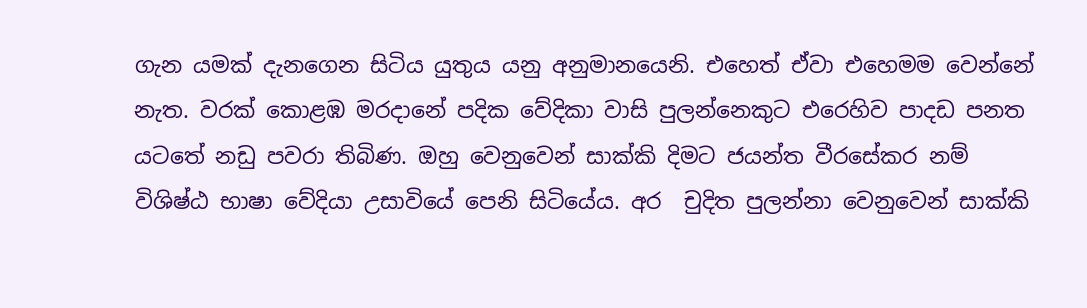ගැන යමක් දැනගෙන සිටිය යුතුය යනු අනුමානයෙනි. එහෙත් ඒවා එහෙමම වෙන්නේ නැත. වරක් කොළඹ මරදානේ පදික වේදිකා වාසි පුලන්නෙකුට එරෙහිව පාදඩ පනත යටතේ නඩු පවරා තිබිණ. ඔහු වෙනුවෙන් සාක්කි දිමට ජයන්ත වීරසේකර නම්  විශිෂ්ඨ භාෂා වේදියා උසාවියේ පෙනි සිටියේය. අර  චුදිත පුලන්නා වෙනුවෙන් සාක්කි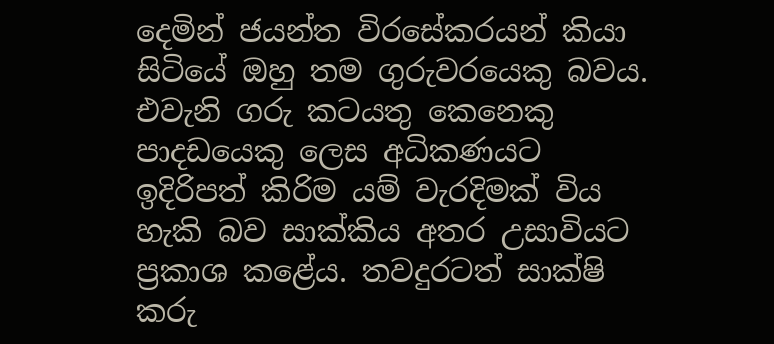දෙමින් ජයන්ත විරසේකරයන් කියා සිටියේ ඔහු තම ගුරුවරයෙකු බවය. එවැනි ගරු කටයතු කෙනෙකු පාදඩයෙකු ලෙස අධිකණයට ඉදිරිපත් කිරිම යම් වැරදිමක් විය හැකි බව සාක්කිය අතර උසාවියට ප්‍රකාශ කළේය. තවදුරටත් සාක්ෂි කරු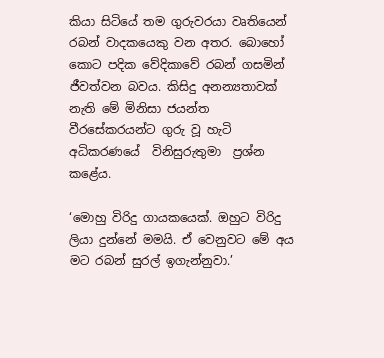කියා සිටියේ තම ගුරුවරයා වෘතියෙන් රබන් වාදකයෙකු වන අතර. බොහෝ කොට පදික වේදිකාවේ රබන් ගසමින් ජීවත්වන බවය. කිසිදු අනන්‍යතාවක් නැති මේ මිනිසා ජයන්ත වීරසේකරයන්ට ගුරු වූ හැටි අධිකරණයේ  විනිසුරුතුමා  ප්‍රශ්න කළේය.

‘මොහු විරිදු ගායකයෙක්. ඔහුට විරිදු ලියා දුන්නේ මමයි. ඒ වෙනුවට මේ අය මට රබන් සුරල් ඉගැන්නුවා.’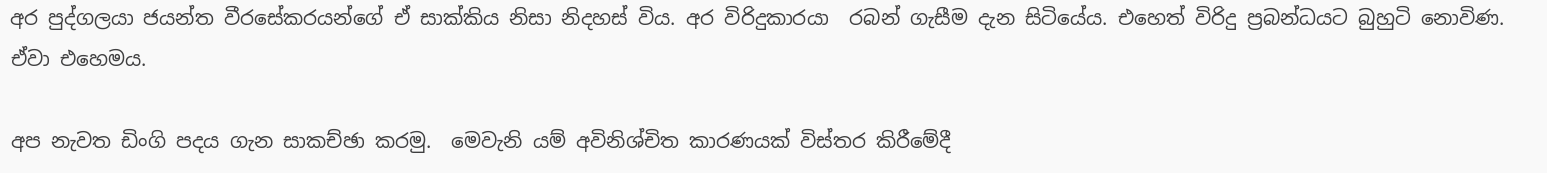අර පුද්ගලයා ජයන්ත වීරසේකරයන්ගේ ඒ සාක්කිය නිසා නිදහස් විය. අර විරිදුකාරයා  රබන් ගැසීම දැන සිටියේය. එහෙත් විරිදු ප්‍රබන්ධයට බුහුටි නොවිණ. ඒවා එහෙමය.

අප නැවත ඩිංගි පදය ගැන සාකච්ඡා කරමු.  මෙවැනි යම් අවිනිශ්චිත කාරණයක් විස්තර කිරීමේදී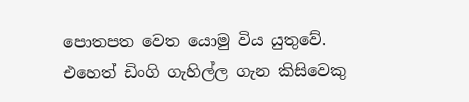පොතපත වෙත යොමු විය යුතුවේ. එහෙත් ඩිංගි ගැහිල්ල ගැන කිසිවෙකු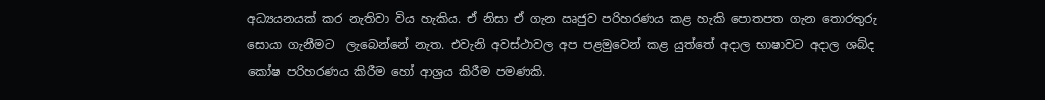අධ්‍යයනයක් කර නැතිවා විය හැකිය. ඒ නිසා ඒ ගැන ඍජුව පරිහරණය කළ හැකි පොතපත ගැන තොරතුරු සොයා ගැනීමට  ලැබෙන්නේ නැත. එවැනි අවස්ථාවල අප පළමුවෙන් කළ යුත්තේ අදාල භාෂාවට අදාල ශබ්ද කෝෂ පරිහරණය කිරීම හෝ ආශ්‍රය කිරීම පමණකි.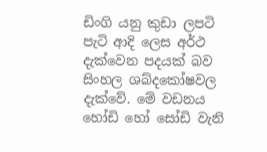ඩිංගි යනු කුඩා ලපටි පැටි ආදි ලෙස අර්ථ දැක්වෙන පදයක් බව සිංහල ශබ්දකෝෂවල දැක්වේ. මේ වඩනය හෝඩි හෝ සෝඩි වැනි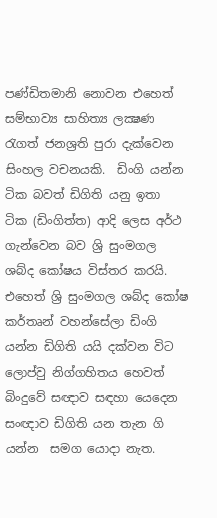පණ්ඩිතමානි නොවන එහෙත් සම්භාව්‍ය සාහිත්‍ය ලක්‍ෂණ රැගත් ජනශ්‍රති පුරා දැක්වෙන සිංහල වචනයකි.  ඩිංගි යන්න ටික බවත් ඩිගිති යනු ඉතා  ටික (ඩිංගිත්ත) ආදි ලෙස අර්ථ ගැන්වෙන බව ශ්‍රි සුංමගල ශබ්ද කෝෂය විස්තර කරයි.  එහෙත් ශ්‍රි සුංමගල ශබ්ද කෝෂ කර්තෘන් වහන්සේලා ඩිංගි යන්න ඩිගිති යයි දක්වන විට ලොප්වු නිග්ගහිතය හෙවත් බිංදුවේ සඥාව සඳහා යෙදෙන සංඥාව ඩිගිති යන තැන ගි යන්න  සමග යොදා නැත.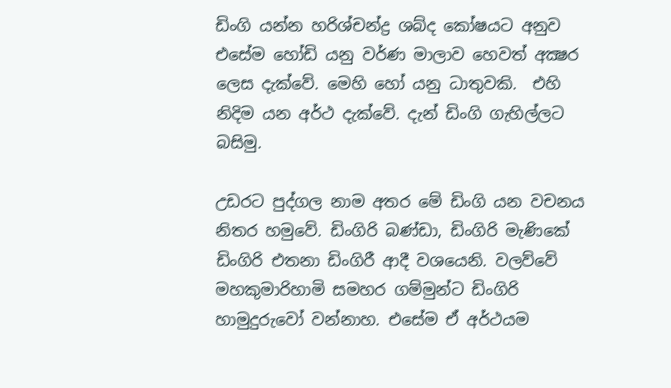ඩිංගි යන්න හරිශ්චන්ද්‍ර ශබ්ද කෝෂයට අනුව එසේම හෝඩි යනු වර්ණ මාලාව හෙවත් අක්‍ෂර ලෙස දැක්වේ. මෙහි හෝ යනු ධාතුවකි.  එහි නිදිම යන අර්ථ දැක්වේ. දැන් ඩිංගි ගැහිල්ලට බසිමු.

උඩරට පුද්ගල නාම අතර මේ ඩිංගි යන වචනය නිතර හමුවේ. ඩිංගිරි බණ්ඩා, ඩිංගිරි මැණිකේ ඩිංගිරි එතනා ඩිංගිරී ආදී වශයෙනි. වලව්වේ මහකුමාරිහාමි සමහර ගම්මුන්ට ඩිංගිරි හාමුදුරුවෝ වන්නාහ. එසේම ඒ අර්ථයම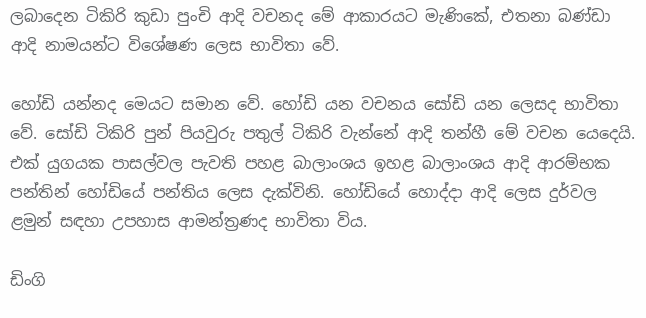ලබාදෙන ටිකිරි කුඩා පුංචි ආදි වචනද මේ ආකාරයට මැණිකේ, එතනා බණ්ඩා ආදි නාමයන්ට විශේෂණ ලෙස භාවිතා වේ.

හෝඩි යන්නද මෙයට සමාන වේ. හෝඩි යන වචනය සෝඩි යන ලෙසද භාවිතා වේ. සෝඩි ටිකිරි පුන් පියවුරු පතුල් ටිකිරි වැන්නේ ආදි තන්හී මේ වචන යෙදෙයි. එක් යුගයක පාසල්වල පැවති පහළ බාලාංශය ඉහළ බාලාංශය ආදි ආරම්භක පන්තින් හෝඩියේ පන්තිය ලෙස දැක්විනි. හෝඩියේ හොද්දා ආදි ලෙස දුර්වල ළමුන් සඳහා උපහාස ආමන්ත්‍රණද භාවිතා විය.

ඩිංගි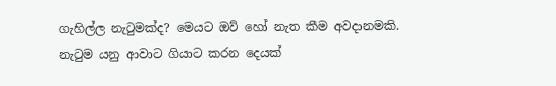ගැහිල්ල නැටුමක්ද? මෙයට ඔව් හෝ නැත කීම අවදානමකි. නැටුම යනු ආවාට ගියාට කරන දෙයක්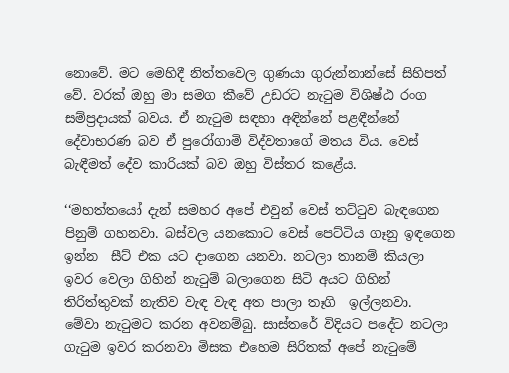නොවේ. මට මෙහිදී නිත්තවෙල ගුණයා ගුරුන්නාන්සේ සිහිපත් වේ. වරක් ඔහු මා සමග කීවේ උඩරට නැටුම විශිෂ්ඨ රංග සම්ප්‍රදායක් බවය. ඒ නැටුම සඳහා අඳින්නේ පළඳීන්නේ දේවාභරණ බව ඒ පුරෝගාමි විද්වතාගේ මතය විය. වෙස් බැඳීමත් දේව කාරියක් බව ඔහු විස්තර කළේය.

‘‘මහත්තයෝ දැන් සමහර අපේ එවුන් වෙස් තට්ටුව බැඳගෙන  පිනුම් ගහනවා. බස්වල යනකොට වෙස් පෙට්ටිය ගෑනු ඉඳගෙන ඉන්න  සීට් එක යට දාගෙන යනවා. නටලා තානම් කියලා ඉවර වෙලා ගිහින් නැටුම් බලාගෙන සිටි අයට ගිහින් තිරිත්තුවක් නැතිව වැඳ වැඳ අත පාලා තෑගි  ඉල්ලනවා.  මේවා නැටුමට කරන අවනම්බු. සාස්තරේ විදියට පදේට නටලා ගැටුම ඉවර කරනවා මිසක එහෙම සිරිතක් අපේ නැටුමේ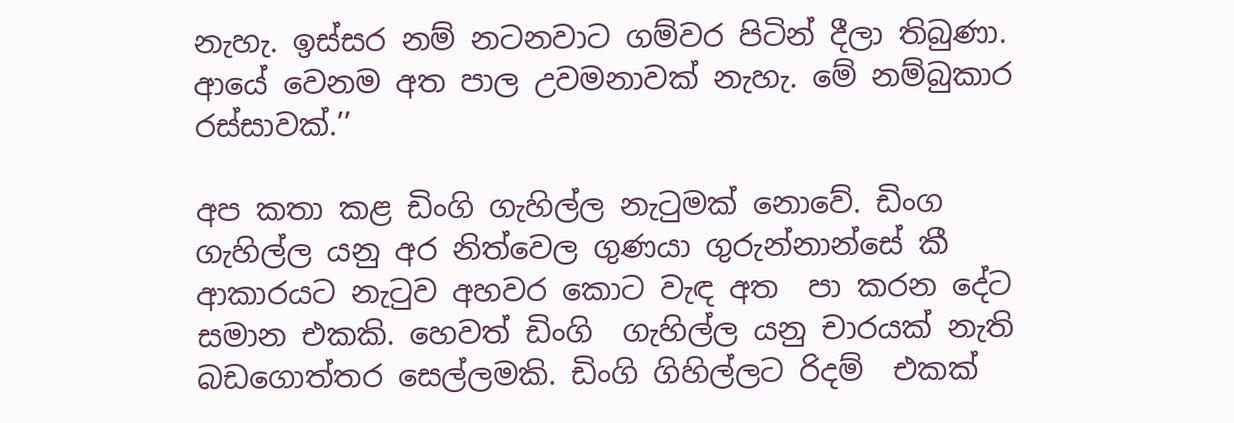නැහැ. ඉස්සර නම් නටනවාට ගම්වර පිටින් දීලා තිබුණා. ආයේ වෙනම අත පාල උවමනාවක් නැහැ. මේ නම්බුකාර රස්සාවක්.’’

අප කතා කළ ඩිංගි ගැහිල්ල නැටුමක් නොවේ. ඩිංග ගැහිල්ල යනු අර නිත්වෙල ගුණයා ගුරුන්නාන්සේ කී ආකාරයට නැටුව අහවර කොට වැඳ අත  පා කරන දේට සමාන එකකි. හෙවත් ඩිංගි  ගැහිල්ල යනු චාරයක් නැති බඩගොත්තර සෙල්ලමකි. ඩිංගි ගිහිල්ලට රිදම්  එකක්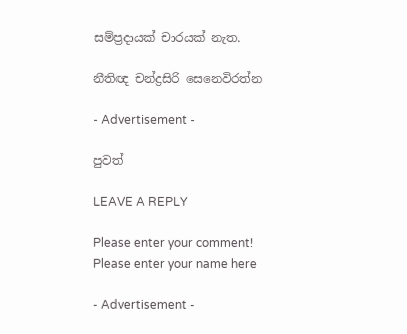සම්ප්‍රදායක් චාරයක් නැත.

නීතිඥ චන්ද්‍රසිරි සෙනෙවිරත්න

- Advertisement -

පුවත්

LEAVE A REPLY

Please enter your comment!
Please enter your name here

- Advertisement -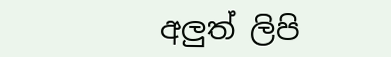අලුත් ලිපි